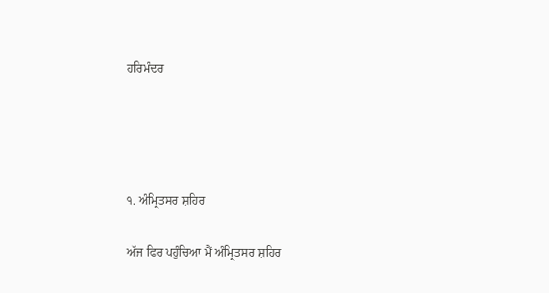ਹਰਿਮੰਦਰ




੧. ਅੰਮ੍ਰਿਤਸਰ ਸ਼ਹਿਰ

ਅੱਜ ਫਿਰ ਪਹੁੰਚਿਆ ਮੈਂ ਅੰਮ੍ਰਿਤਸਰ ਸ਼ਹਿਰ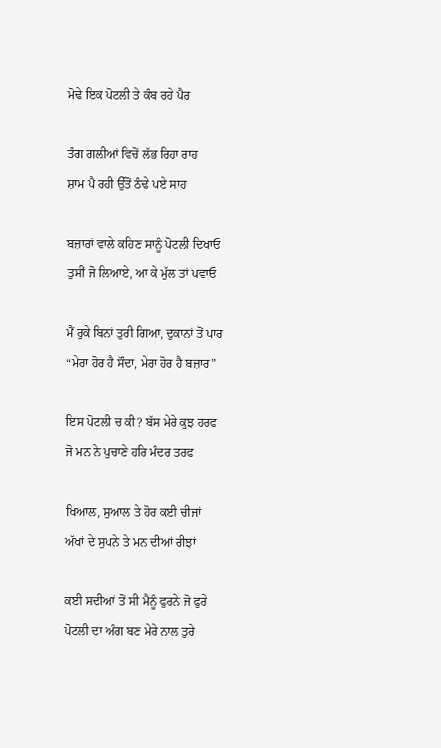ਮੋਢੇ ਇਕ ਪੋਟਲੀ ਤੇ ਕੰਬ ਰਹੇ ਪੈਰ

ਤੰਗ ਗਲੀਆਂ ਵਿਚੋਂ ਲੱਭ ਰਿਹਾ ਰਾਹ
ਸ਼ਾਮ ਪੈ ਰਹੀ ਉੱਤੋਂ ਠੰਢੇ ਪਏ ਸਾਹ

ਬਜ਼ਾਰਾਂ ਵਾਲੇ ਕਹਿਣ ਸਾਨੂੰ ਪੋਟਲੀ ਦਿਖਾਓ
ਤੁਸੀਂ ਜੋ ਲਿਆਏ, ਆ ਕੇ ਮੁੱਲ ਤਾਂ ਪਵਾਓ

ਮੈਂ ਰੁਕੇ ਬਿਨਾਂ ਤੁਰੀ ਗਿਆ, ਦੁਕਾਨਾਂ ਤੋਂ ਪਾਰ
“ਮੇਰਾ ਹੋਰ ਹੈ ਸੌਦਾ, ਮੇਰਾ ਹੋਰ ਹੈ ਬਜ਼ਾਰ”

ਇਸ ਪੋਟਲੀ ਚ ਕੀ? ਬੱਸ ਮੇਰੇ ਕੁਝ ਹਰਫ
ਜੋ ਮਨ ਨੇ ਪੁਚਾਣੇ ਹਰਿ ਮੰਦਰ ਤਰਫ

ਖਿਆਲ, ਸੁਆਲ ਤੇ ਹੋਰ ਕਈ ਚੀਜਾਂ
ਅੱਖਾਂ ਦੇ ਸੁਪਨੇ ਤੇ ਮਨ ਦੀਆਂ ਰੀਝਾਂ

ਕਈ ਸਦੀਆਂ ਤੋਂ ਸੀ ਮੈਨੂੰ ਫੁਰਨੇ ਜੋ ਫੁਰੇ
ਪੋਟਲੀ ਦਾ ਅੰਗ ਬਣ ਮੇਰੇ ਨਾਲ ਤੁਰੇ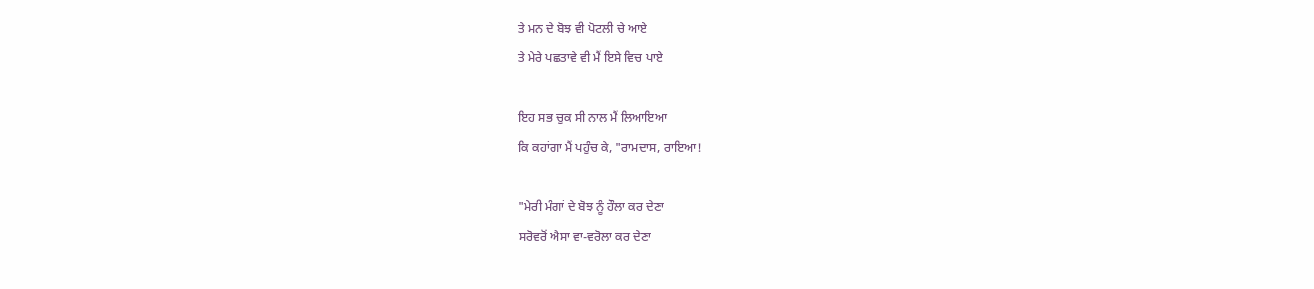ਤੇ ਮਨ ਦੇ ਬੋਝ ਵੀ ਪੋਟਲੀ ਚੇ ਆਏ
ਤੇ ਮੇਰੇ ਪਛਤਾਵੇ ਵੀ ਮੈਂ ਇਸੇ ਵਿਚ ਪਾਏ

ਇਹ ਸਭ ਚੁਕ ਸੀ ਨਾਲ ਮੈਂ ਲਿਆਇਆ
ਕਿ ਕਹਾਂਗਾ ਮੈਂ ਪਹੁੰਚ ਕੇ, "ਰਾਮਦਾਸ, ਰਾਇਆ!

"ਮੇਰੀ ਮੰਗਾਂ ਦੇ ਬੋਝ ਨੂੰ ਹੌਲਾ ਕਰ ਦੇਣਾ
ਸਰੋਵਰੋਂ ਐਸਾ ਵਾ-ਵਰੋਲਾ ਕਰ ਦੇਣਾ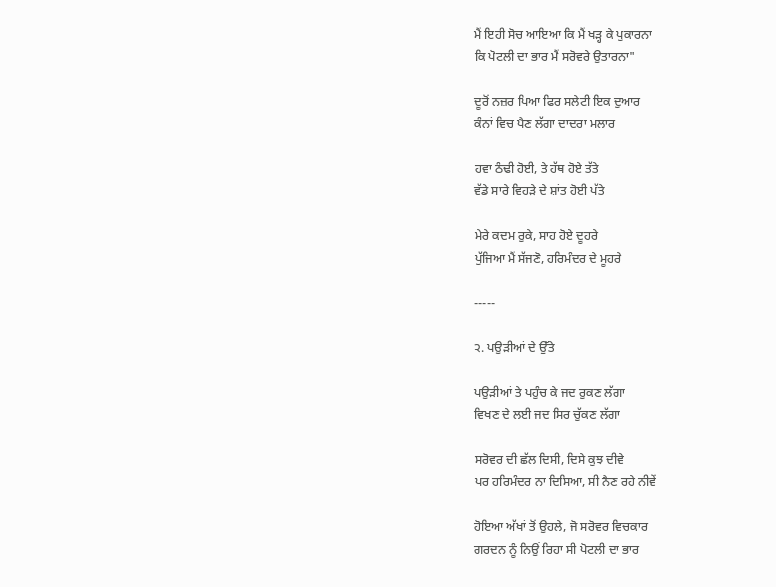ਮੈਂ ਇਹੀ ਸੋਚ ਆਇਆ ਕਿ ਮੈਂ ਖੜ੍ਹ ਕੇ ਪੁਕਾਰਨਾ
ਕਿ ਪੋਟਲੀ ਦਾ ਭਾਰ ਮੈਂ ਸਰੋਵਰੇ ਉਤਾਰਨਾ"

ਦੂਰੋਂ ਨਜ਼ਰ ਪਿਆ ਫਿਰ ਸਲੇਟੀ ਇਕ ਦੁਆਰ
ਕੰਨਾਂ ਵਿਚ ਪੈਣ ਲੱਗਾ ਦਾਦਰਾ ਮਲਾਰ

ਹਵਾ ਠੰਢੀ ਹੋਈ, ਤੇ ਹੱਥ ਹੋਏ ਤੱਤੇ
ਵੱਡੇ ਸਾਰੇ ਵਿਹੜੇ ਦੇ ਸ਼ਾਂਤ ਹੋਈ ਪੱਤੇ

ਮੇਰੇ ਕਦਮ ਰੁਕੇ, ਸਾਹ ਹੋਏ ਦੂਹਰੇ
ਪੁੱਜਿਆ ਮੈਂ ਸੱਜਣੋ, ਹਰਿਮੰਦਰ ਦੇ ਮੂਹਰੇ

-----

੨. ਪਉੜੀਆਂ ਦੇ ਉੱਤੇ

ਪਉੜੀਆਂ ਤੇ ਪਹੁੰਚ ਕੇ ਜਦ ਰੁਕਣ ਲੱਗਾ
ਵਿਖਣ ਦੇ ਲਈ ਜਦ ਸਿਰ ਚੁੱਕਣ ਲੱਗਾ

ਸਰੋਵਰ ਦੀ ਛੱਲ ਦਿਸੀ, ਦਿਸੇ ਕੁਝ ਦੀਵੇ
ਪਰ ਹਰਿਮੰਦਰ ਨਾ ਦਿਸਿਆ, ਸੀ ਨੈਣ ਰਹੇ ਨੀਵੇਂ

ਹੋਇਆ ਅੱਖਾਂ ਤੋਂ ਉਹਲੇ, ਜੋ ਸਰੋਵਰ ਵਿਚਕਾਰ
ਗਰਦਨ ਨੂੰ ਨਿਉਂ ਰਿਹਾ ਸੀ ਪੋਟਲੀ ਦਾ ਭਾਰ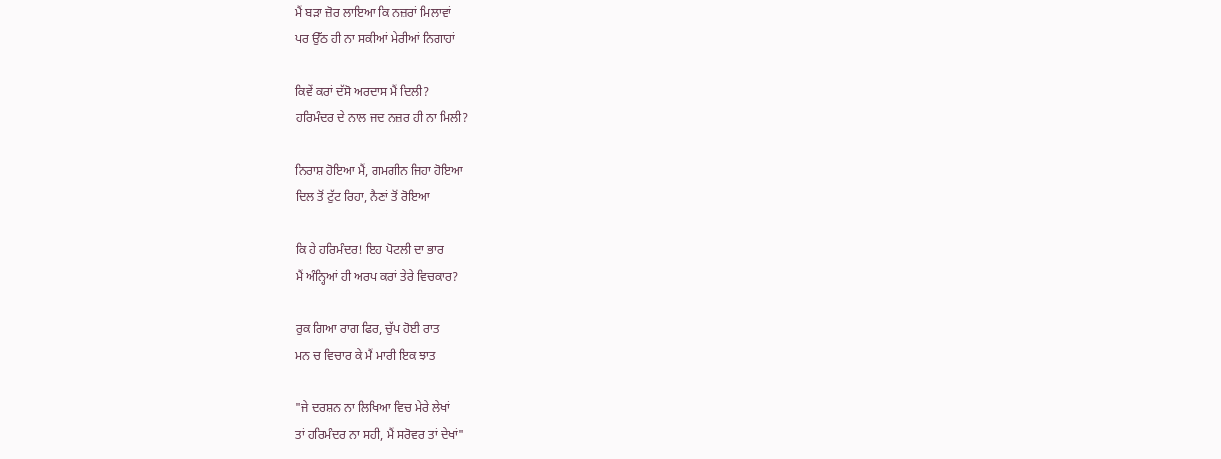ਮੈਂ ਬੜਾ ਜ਼ੋਰ ਲਾਇਆ ਕਿ ਨਜ਼ਰਾਂ ਮਿਲਾਵਾਂ
ਪਰ ਉੱਠ ਹੀ ਨਾ ਸਕੀਆਂ ਮੇਰੀਆਂ ਨਿਗਾਹਾਂ

ਕਿਵੇਂ ਕਰਾਂ ਦੱਸੋ ਅਰਦਾਸ ਮੈਂ ਦਿਲੀ?
ਹਰਿਮੰਦਰ ਦੇ ਨਾਲ ਜਦ ਨਜ਼ਰ ਹੀ ਨਾ ਮਿਲੀ?

ਨਿਰਾਸ਼ ਹੋਇਆ ਮੈਂ, ਗਮਗੀਨ ਜਿਹਾ ਹੋਇਆ
ਦਿਲ ਤੋਂ ਟੁੱਟ ਰਿਹਾ, ਨੈਣਾਂ ਤੋਂ ਰੋਇਆ

ਕਿ ਹੇ ਹਰਿਮੰਦਰ! ਇਹ ਪੋਟਲੀ ਦਾ ਭਾਰ
ਮੈਂ ਅੰਨ੍ਹਿਆਂ ਹੀ ਅਰਪ ਕਰਾਂ ਤੇਰੇ ਵਿਚਕਾਰ?

ਰੁਕ ਗਿਆ ਰਾਗ ਫਿਰ, ਚੁੱਪ ਹੋਈ ਰਾਤ
ਮਨ ਚ ਵਿਚਾਰ ਕੇ ਮੈਂ ਮਾਰੀ ਇਕ ਝਾਤ

"ਜੇ ਦਰਸ਼ਨ ਨਾ ਲਿਖਿਆ ਵਿਚ ਮੇਰੇ ਲੇਖਾਂ
ਤਾਂ ਹਰਿਮੰਦਰ ਨਾ ਸਹੀ, ਮੈਂ ਸਰੋਵਰ ਤਾਂ ਦੇਖਾਂ"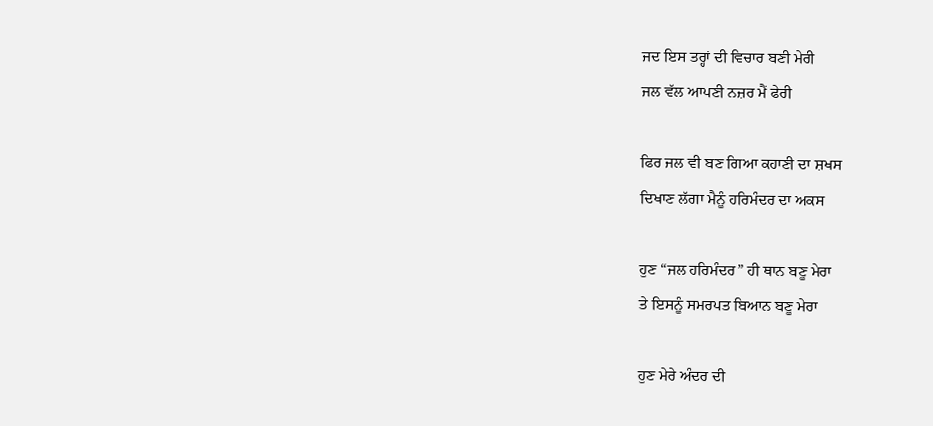ਜਦ ਇਸ ਤਰ੍ਹਾਂ ਦੀ ਵਿਚਾਰ ਬਣੀ ਮੇਰੀ
ਜਲ ਵੱਲ ਆਪਣੀ ਨਜ਼ਰ ਮੈਂ ਫੇਰੀ

ਫਿਰ ਜਲ ਵੀ ਬਣ ਗਿਆ ਕਹਾਣੀ ਦਾ ਸ਼ਖਸ
ਦਿਖਾਣ ਲੱਗਾ ਮੈਨੂੰ ਹਰਿਮੰਦਰ ਦਾ ਅਕਸ

ਹੁਣ “ਜਲ ਹਰਿਮੰਦਰ” ਹੀ ਥਾਨ ਬਣੂ ਮੇਰਾ
ਤੇ ਇਸਨੂੰ ਸਮਰਪਤ ਬਿਆਨ ਬਣੂ ਮੇਰਾ

ਹੁਣ ਮੇਰੇ ਅੰਦਰ ਦੀ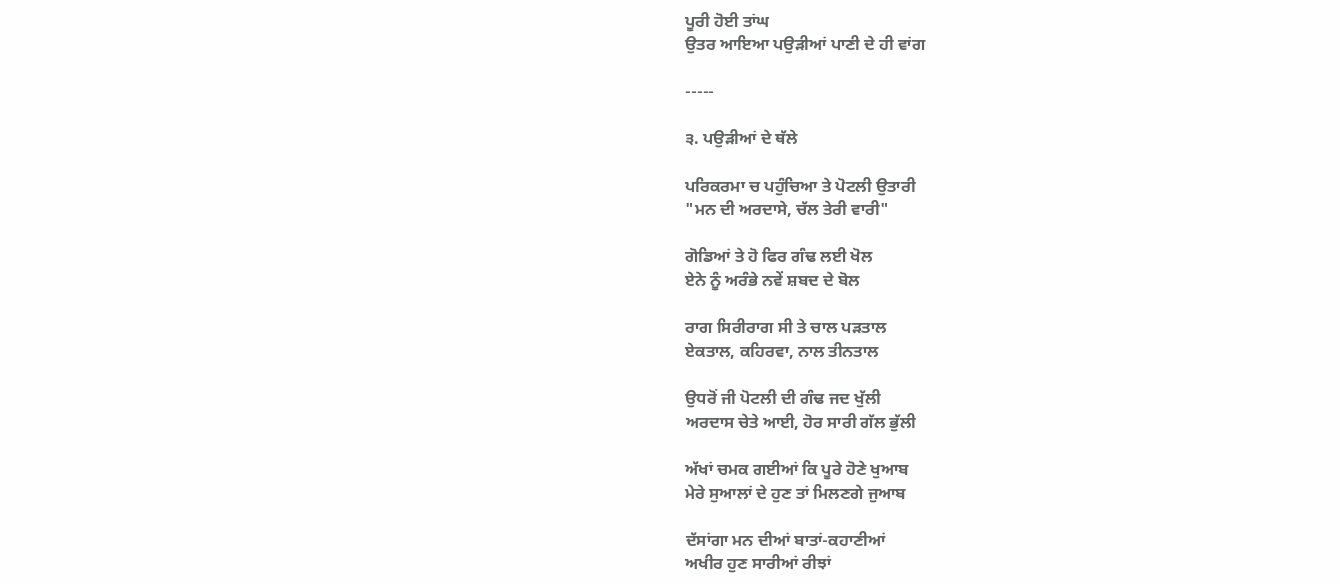ਪੂਰੀ ਹੋਈ ਤਾਂਘ
ਉਤਰ ਆਇਆ ਪਉੜੀਆਂ ਪਾਣੀ ਦੇ ਹੀ ਵਾਂਗ

-----

੩. ਪਉੜੀਆਂ ਦੇ ਥੱਲੇ

ਪਰਿਕਰਮਾ ਚ ਪਹੁੰਚਿਆ ਤੇ ਪੋਟਲੀ ਉਤਾਰੀ
"ਮਨ ਦੀ ਅਰਦਾਸੇ, ਚੱਲ ਤੇਰੀ ਵਾਰੀ"

ਗੋਡਿਆਂ ਤੇ ਹੋ ਫਿਰ ਗੰਢ ਲਈ ਖੋਲ
ਏਨੇ ਨੂੰ ਅਰੰਭੇ ਨਵੇਂ ਸ਼ਬਦ ਦੇ ਬੋਲ

ਰਾਗ ਸਿਰੀਰਾਗ ਸੀ ਤੇ ਚਾਲ ਪੜਤਾਲ
ਏਕਤਾਲ, ਕਹਿਰਵਾ, ਨਾਲ ਤੀਨਤਾਲ

ਉਧਰੋਂ ਜੀ ਪੋਟਲੀ ਦੀ ਗੰਢ ਜਦ ਖੁੱਲੀ
ਅਰਦਾਸ ਚੇਤੇ ਆਈ, ਹੋਰ ਸਾਰੀ ਗੱਲ ਭੁੱਲੀ

ਅੱਖਾਂ ਚਮਕ ਗਈਆਂ ਕਿ ਪੂਰੇ ਹੋਣੇ ਖੁਆਬ
ਮੇਰੇ ਸੁਆਲਾਂ ਦੇ ਹੁਣ ਤਾਂ ਮਿਲਣਗੇ ਜੁਆਬ

ਦੱਸਾਂਗਾ ਮਨ ਦੀਆਂ ਬਾਤਾਂ-ਕਹਾਣੀਆਂ
ਅਖੀਰ ਹੁਣ ਸਾਰੀਆਂ ਰੀਝਾਂ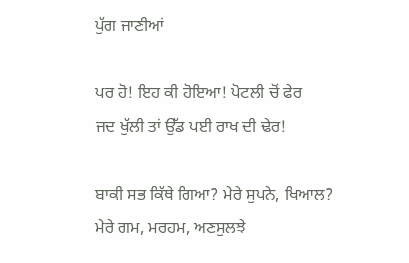ਪੁੱਗ ਜਾਣੀਆਂ

ਪਰ ਹੋ! ਇਹ ਕੀ ਹੋਇਆ! ਪੋਟਲੀ ਚੋਂ ਫੇਰ
ਜਦ ਖੁੱਲੀ ਤਾਂ ਉੱਡ ਪਈ ਰਾਖ ਦੀ ਢੇਰ!

ਬਾਕੀ ਸਭ ਕਿੱਥੇ ਗਿਆ? ਮੇਰੇ ਸੁਪਨੇ, ਖਿਆਲ?
ਮੇਰੇ ਗਮ, ਮਰਹਮ, ਅਣਸੁਲਝੇ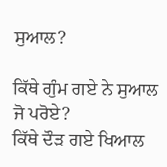ਸੁਆਲ?

ਕਿੱਥੇ ਗੁੰਮ ਗਏ ਨੇ ਸੁਆਲ ਜੋ ਪਰੋਏ?
ਕਿੱਥੇ ਦੌੜ ਗਏ ਖਿਆਲ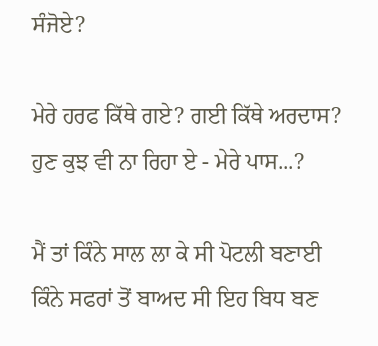ਸੰਜੋਏ?

ਮੇਰੇ ਹਰਫ ਕਿੱਥੇ ਗਏ? ਗਈ ਕਿੱਥੇ ਅਰਦਾਸ?
ਹੁਣ ਕੁਝ ਵੀ ਨਾ ਰਿਹਾ ਏ - ਮੇਰੇ ਪਾਸ...?

ਮੈਂ ਤਾਂ ਕਿੰਨੇ ਸਾਲ ਲਾ ਕੇ ਸੀ ਪੋਟਲੀ ਬਣਾਈ
ਕਿੰਨੇ ਸਫਰਾਂ ਤੋਂ ਬਾਅਦ ਸੀ ਇਹ ਬਿਧ ਬਣ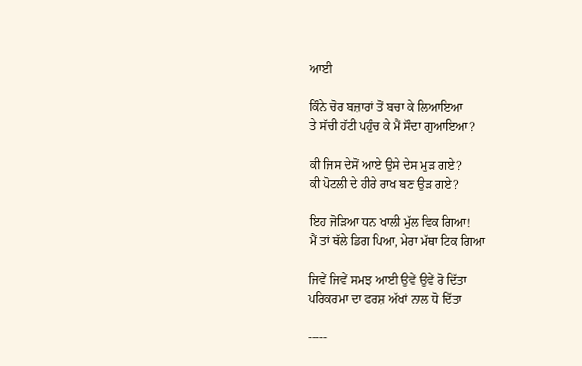ਆਈ

ਕਿੰਨੇ ਚੋਰ ਬਜ਼ਾਰਾਂ ਤੋਂ ਬਚਾ ਕੇ ਲਿਆਇਆ
ਤੇ ਸੱਚੀ ਹੱਟੀ ਪਹੁੰਚ ਕੇ ਮੈਂ ਸੌਦਾ ਗੁਆਇਆ?

ਕੀ ਜਿਸ ਦੇਸੋਂ ਆਏ ਉਸੇ ਦੇਸ ਮੁੜ ਗਏ?
ਕੀ ਪੋਟਲੀ ਦੇ ਹੀਰੇ ਰਾਖ ਬਣ ਉੜ ਗਏ?

ਇਹ ਜੋੜਿਆ ਧਨ ਖਾਲੀ ਮੁੱਲ ਵਿਕ ਗਿਆ!
ਮੈਂ ਤਾਂ ਥੱਲੇ ਡਿਗ ਪਿਆ, ਮੇਰਾ ਮੱਥਾ ਟਿਕ ਗਿਆ

ਜਿਵੇਂ ਜਿਵੇਂ ਸਮਝ ਆਈ ਉਵੇਂ ਉਵੇਂ ਰੋ ਦਿੱਤਾ
ਪਰਿਕਰਮਾ ਦਾ ਫਰਸ਼ ਅੱਖਾਂ ਨਾਲ ਧੋ ਦਿੱਤਾ

-----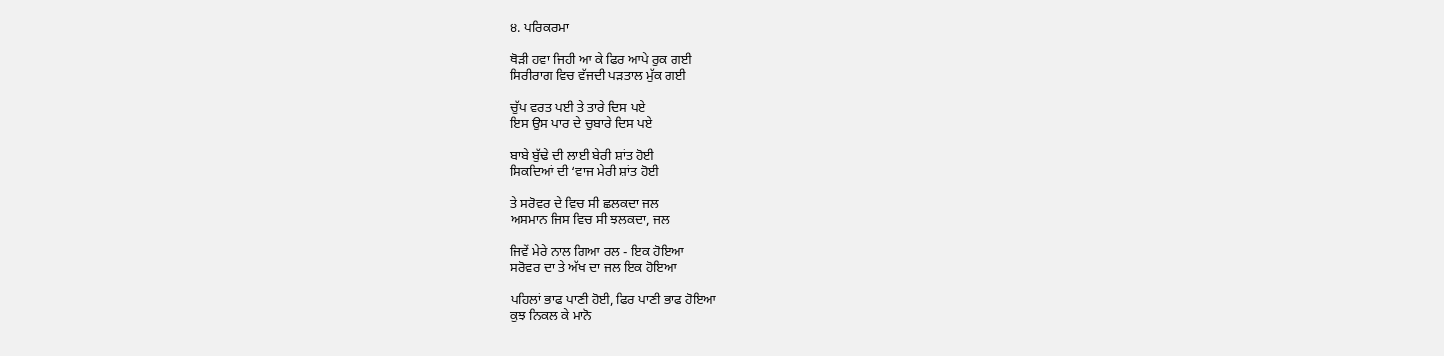੪. ਪਰਿਕਰਮਾ

ਥੋੜੀ ਹਵਾ ਜਿਹੀ ਆ ਕੇ ਫਿਰ ਆਪੇ ਰੁਕ ਗਈ
ਸਿਰੀਰਾਗ ਵਿਚ ਵੱਜਦੀ ਪੜਤਾਲ ਮੁੱਕ ਗਈ

ਚੁੱਪ ਵਰਤ ਪਈ ਤੇ ਤਾਰੇ ਦਿਸ ਪਏ
ਇਸ ਉਸ ਪਾਰ ਦੇ ਚੁਬਾਰੇ ਦਿਸ ਪਏ

ਬਾਬੇ ਬੁੱਢੇ ਦੀ ਲਾਈ ਬੇਰੀ ਸ਼ਾਂਤ ਹੋਈ
ਸਿਕਦਿਆਂ ਦੀ ‘ਵਾਜ ਮੇਰੀ ਸ਼ਾਂਤ ਹੋਈ

ਤੇ ਸਰੋਵਰ ਦੇ ਵਿਚ ਸੀ ਛਲਕਦਾ ਜਲ
ਅਸਮਾਨ ਜਿਸ ਵਿਚ ਸੀ ਝਲਕਦਾ, ਜਲ

ਜਿਵੇਂ ਮੇਰੇ ਨਾਲ ਗਿਆ ਰਲ - ਇਕ ਹੋਇਆ
ਸਰੋਵਰ ਦਾ ਤੇ ਅੱਖ ਦਾ ਜਲ ਇਕ ਹੋਇਆ

ਪਹਿਲਾਂ ਭਾਫ ਪਾਣੀ ਹੋਈ, ਫਿਰ ਪਾਣੀ ਭਾਫ ਹੋਇਆ
ਕੁਝ ਨਿਕਲ ਕੇ ਮਾਨੋ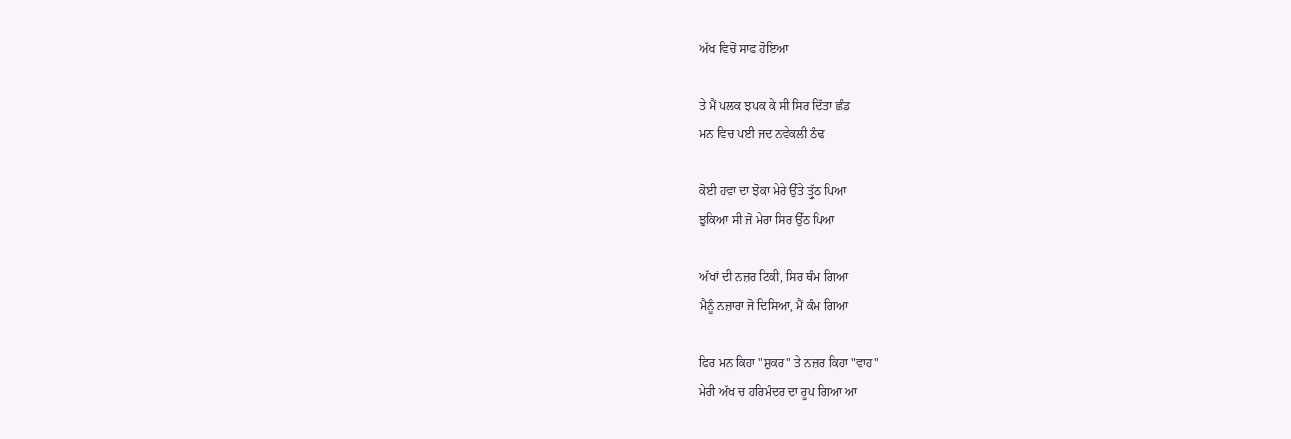ਅੱਖ ਵਿਚੋਂ ਸਾਫ ਹੋਇਆ

ਤੇ ਮੈਂ ਪਲਕ ਝਪਕ ਕੇ ਸੀ ਸਿਰ ਦਿੱਤਾ ਛੰਡ
ਮਨ ਵਿਚ ਪਈ ਜਦ ਨਵੇਕਲੀ ਠੰਢ

ਕੋਈ ਹਵਾ ਦਾ ਝੋਕਾ ਮੇਰੇ ਉੱਤੇ ਤ੍ਰੁੱਠ ਪਿਆ
ਝੁਕਿਆ ਸੀ ਜੋ ਮੇਰਾ ਸਿਰ ਉੱਠ ਪਿਆ

ਅੱਖਾਂ ਦੀ ਨਜ਼ਰ ਟਿਕੀ, ਸਿਰ ਥੰਮ ਗਿਆ
ਮੈਨੂੰ ਨਜ਼ਾਰਾ ਜੋ ਦਿਸਿਆ, ਮੈਂ ਕੰਮ ਗਿਆ

ਫਿਰ ਮਨ ਕਿਹਾ "ਸ਼ੁਕਰ" ਤੇ ਨਜ਼ਰ ਕਿਹਾ "ਵਾਹ"
ਮੇਰੀ ਅੱਖ ਚ ਹਰਿਮੰਦਰ ਦਾ ਰੂਪ ਗਿਆ ਆ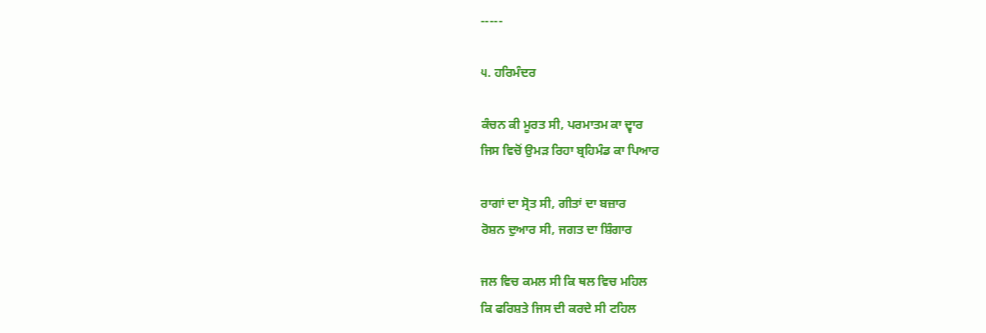-----

੫. ਹਰਿਮੰਦਰ

ਕੰਚਨ ਕੀ ਮੂਰਤ ਸੀ, ਪਰਮਾਤਮ ਕਾ ਦ੍ਵਾਰ
ਜਿਸ ਵਿਚੋਂ ਉਮੜ ਰਿਹਾ ਬ੍ਰਹਿਮੰਡ ਕਾ ਪਿਆਰ

ਰਾਗਾਂ ਦਾ ਸ੍ਰੋਤ ਸੀ, ਗੀਤਾਂ ਦਾ ਬਜ਼ਾਰ
ਰੋਸ਼ਨ ਦੁਆਰ ਸੀ, ਜਗਤ ਦਾ ਸ਼ਿੰਗਾਰ

ਜਲ ਵਿਚ ਕਮਲ ਸੀ ਕਿ ਥਲ ਵਿਚ ਮਹਿਲ
ਕਿ ਫਰਿਸ਼ਤੇ ਜਿਸ ਦੀ ਕਰਦੇ ਸੀ ਟਹਿਲ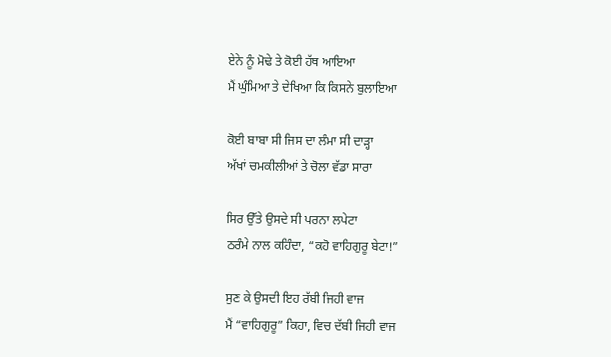ਏਨੇ ਨੂੰ ਮੋਢੇ ਤੇ ਕੋਈ ਹੱਥ ਆਇਆ
ਮੈਂ ਘੁੰਮਿਆ ਤੇ ਦੇਖਿਆ ਕਿ ਕਿਸਨੇ ਬੁਲਾਇਆ

ਕੋਈ ਬਾਬਾ ਸੀ ਜਿਸ ਦਾ ਲੰਮਾ ਸੀ ਦਾੜ੍ਹਾ
ਅੱਖਾਂ ਚਮਕੀਲੀਆਂ ਤੇ ਚੋਲਾ ਵੱਡਾ ਸਾਰਾ

ਸਿਰ ਉੱਤੇ ਉਸਦੇ ਸੀ ਪਰਨਾ ਲਪੇਟਾ
ਠਰੰਮੇ ਨਾਲ ਕਹਿੰਦਾ, “ਕਹੋ ਵਾਹਿਗੁਰੂ ਬੇਟਾ!”

ਸੁਣ ਕੇ ਉਸਦੀ ਇਹ ਰੱਬੀ ਜਿਹੀ ਵਾਜ
ਮੈਂ “ਵਾਹਿਗੁਰੂ” ਕਿਹਾ, ਵਿਚ ਦੱਬੀ ਜਿਹੀ ਵਾਜ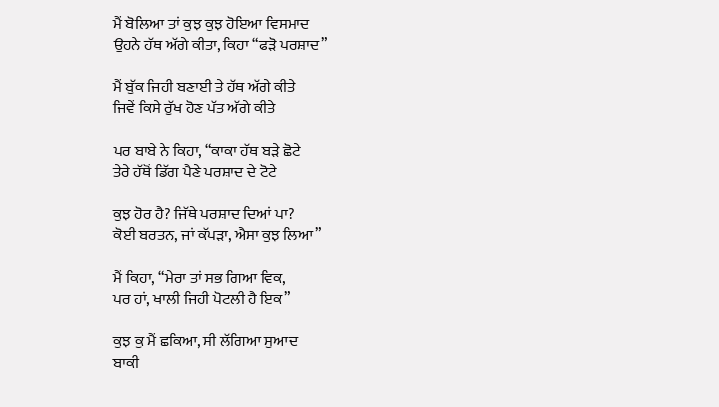ਮੈਂ ਬੋਲਿਆ ਤਾਂ ਕੁਝ ਕੁਝ ਹੋਇਆ ਵਿਸਮਾਦ
ਉਹਨੇ ਹੱਥ ਅੱਗੇ ਕੀਤਾ, ਕਿਹਾ “ਫੜੋ ਪਰਸ਼ਾਦ”

ਮੈਂ ਬੁੱਕ ਜਿਹੀ ਬਣਾਈ ਤੇ ਹੱਥ ਅੱਗੇ ਕੀਤੇ
ਜਿਵੇਂ ਕਿਸੇ ਰੁੱਖ ਹੋਣ ਪੱਤ ਅੱਗੇ ਕੀਤੇ

ਪਰ ਬਾਬੇ ਨੇ ਕਿਹਾ, “ਕਾਕਾ ਹੱਥ ਬੜੇ ਛੋਟੇ
ਤੇਰੇ ਹੱਥੋਂ ਡਿੱਗ ਪੈਣੇ ਪਰਸ਼ਾਦ ਦੇ ਟੋਟੇ

ਕੁਝ ਹੋਰ ਹੈ? ਜਿੱਥੇ ਪਰਸ਼ਾਦ ਦਿਆਂ ਪਾ?
ਕੋਈ ਬਰਤਨ, ਜਾਂ ਕੱਪੜਾ, ਐਸਾ ਕੁਝ ਲਿਆ”

ਮੈਂ ਕਿਹਾ, “ਮੇਰਾ ਤਾਂ ਸਭ ਗਿਆ ਵਿਕ,
ਪਰ ਹਾਂ, ਖਾਲੀ ਜਿਹੀ ਪੋਟਲੀ ਹੈ ਇਕ”

ਕੁਝ ਕੁ ਮੈਂ ਛਕਿਆ, ਸੀ ਲੱਗਿਆ ਸੁਆਦ
ਬਾਕੀ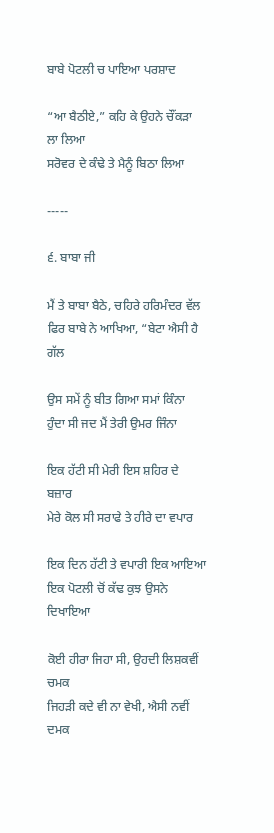ਬਾਬੇ ਪੋਟਲੀ ਚ ਪਾਇਆ ਪਰਸ਼ਾਦ

“ਆ ਬੈਠੀਏ,” ਕਹਿ ਕੇ ਉਹਨੇ ਚੌਂਕੜਾ ਲਾ ਲਿਆ
ਸਰੋਵਰ ਦੇ ਕੰਢੇ ਤੇ ਮੈਨੂੰ ਬਿਠਾ ਲਿਆ

-----

੬. ਬਾਬਾ ਜੀ

ਮੈਂ ਤੇ ਬਾਬਾ ਬੈਠੇ, ਚਹਿਰੇ ਹਰਿਮੰਦਰ ਵੱਲ
ਫਿਰ ਬਾਬੇ ਨੇ ਆਖਿਆ, “ਬੇਟਾ ਐਸੀ ਹੈ ਗੱਲ

ਉਸ ਸਮੇਂ ਨੂੰ ਬੀਤ ਗਿਆ ਸਮਾਂ ਕਿੰਨਾ
ਹੁੰਦਾ ਸੀ ਜਦ ਮੈਂ ਤੇਰੀ ਉਮਰ ਜਿੰਨਾ

ਇਕ ਹੱਟੀ ਸੀ ਮੇਰੀ ਇਸ ਸ਼ਹਿਰ ਦੇ ਬਜ਼ਾਰ
ਮੇਰੇ ਕੋਲ ਸੀ ਸਰਾਫੇ ਤੇ ਹੀਰੇ ਦਾ ਵਪਾਰ

ਇਕ ਦਿਨ ਹੱਟੀ ਤੇ ਵਪਾਰੀ ਇਕ ਆਇਆ
ਇਕ ਪੋਟਲੀ ਚੋਂ ਕੱਢ ਕੁਝ ਉਸਨੇ ਦਿਖਾਇਆ

ਕੋਈ ਹੀਰਾ ਜਿਹਾ ਸੀ, ਉਹਦੀ ਲਿਸ਼ਕਵੀਂ ਚਮਕ
ਜਿਹੜੀ ਕਦੇ ਵੀ ਨਾ ਵੇਖੀ, ਐਸੀ ਨਵੀਂ ਦਮਕ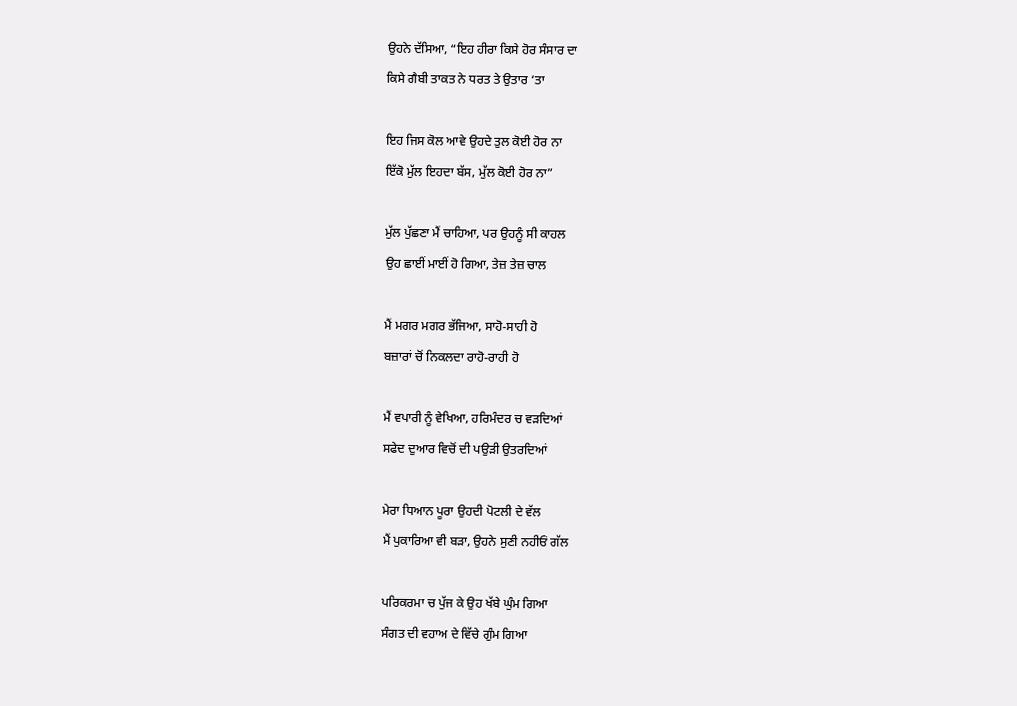ਉਹਨੇ ਦੱਸਿਆ, “ਇਹ ਹੀਰਾ ਕਿਸੇ ਹੋਰ ਸੰਸਾਰ ਦਾ
ਕਿਸੇ ਗੈਬੀ ਤਾਕਤ ਨੇ ਧਰਤ ਤੇ ਉਤਾਰ ‘ਤਾ

ਇਹ ਜਿਸ ਕੋਲ ਆਵੇ ਉਹਦੇ ਤੁਲ ਕੋਈ ਹੋਰ ਨਾ
ਇੱਕੋ ਮੁੱਲ ਇਹਦਾ ਬੱਸ, ਮੁੱਲ ਕੋਈ ਹੋਰ ਨਾ”

ਮੁੱਲ ਪੁੱਛਣਾ ਮੈਂ ਚਾਹਿਆ, ਪਰ ਉਹਨੂੰ ਸੀ ਕਾਹਲ
ਉਹ ਛਾਈਂ ਮਾਈਂ ਹੋ ਗਿਆ, ਤੇਜ਼ ਤੇਜ਼ ਚਾਲ

ਮੈਂ ਮਗਰ ਮਗਰ ਭੱਜਿਆ, ਸਾਹੋ-ਸਾਹੀ ਹੋ
ਬਜ਼ਾਰਾਂ ਚੋਂ ਨਿਕਲਦਾ ਰਾਹੋ-ਰਾਹੀ ਹੋ

ਮੈਂ ਵਪਾਰੀ ਨੂੰ ਵੇਖਿਆ, ਹਰਿਮੰਦਰ ਚ ਵੜਦਿਆਂ
ਸਫੇਦ ਦੁਆਰ ਵਿਚੋਂ ਦੀ ਪਉੜੀ ਉਤਰਦਿਆਂ

ਮੇਰਾ ਧਿਆਨ ਪੂਰਾ ਉਹਦੀ ਪੋਟਲੀ ਦੇ ਵੱਲ
ਮੈਂ ਪੁਕਾਰਿਆ ਵੀ ਬੜਾ, ਉਹਨੇ ਸੁਣੀ ਨਹੀਓਂ ਗੱਲ

ਪਰਿਕਰਮਾ ਚ ਪੁੱਜ ਕੇ ਉਹ ਖੱਬੇ ਘੁੰਮ ਗਿਆ
ਸੰਗਤ ਦੀ ਵਹਾਅ ਦੇ ਵਿੱਚੇ ਗੁੰਮ ਗਿਆ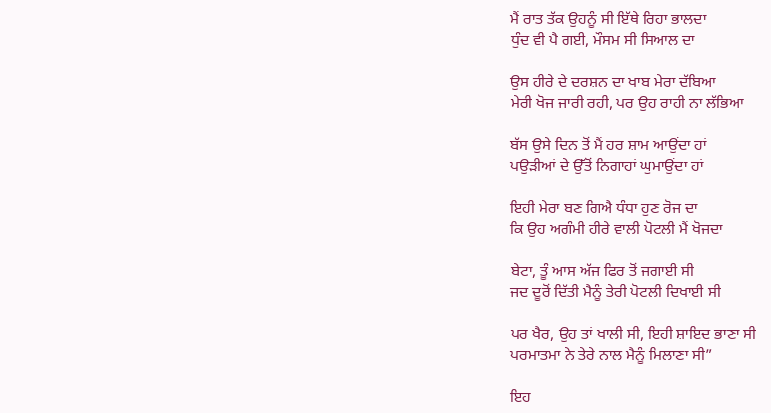ਮੈਂ ਰਾਤ ਤੱਕ ਉਹਨੂੰ ਸੀ ਇੱਥੇ ਰਿਹਾ ਭਾਲਦਾ
ਧੁੰਦ ਵੀ ਪੈ ਗਈ, ਮੌਸਮ ਸੀ ਸਿਆਲ ਦਾ

ਉਸ ਹੀਰੇ ਦੇ ਦਰਸ਼ਨ ਦਾ ਖਾਬ ਮੇਰਾ ਦੱਬਿਆ
ਮੇਰੀ ਖੋਜ ਜਾਰੀ ਰਹੀ, ਪਰ ਉਹ ਰਾਹੀ ਨਾ ਲੱਭਿਆ

ਬੱਸ ਉਸੇ ਦਿਨ ਤੋਂ ਮੈਂ ਹਰ ਸ਼ਾਮ ਆਉਂਦਾ ਹਾਂ
ਪਉੜੀਆਂ ਦੇ ਉੱਤੋਂ ਨਿਗਾਹਾਂ ਘੁਮਾਉਂਦਾ ਹਾਂ

ਇਹੀ ਮੇਰਾ ਬਣ ਗਿਐ ਧੰਧਾ ਹੁਣ ਰੋਜ ਦਾ
ਕਿ ਉਹ ਅਗੰਮੀ ਹੀਰੇ ਵਾਲੀ ਪੋਟਲੀ ਮੈਂ ਖੋਜਦਾ

ਬੇਟਾ, ਤੂੰ ਆਸ ਅੱਜ ਫਿਰ ਤੋਂ ਜਗਾਈ ਸੀ
ਜਦ ਦੂਰੋਂ ਦਿੱਤੀ ਮੈਨੂੰ ਤੇਰੀ ਪੋਟਲੀ ਦਿਖਾਈ ਸੀ

ਪਰ ਖੈਰ, ਉਹ ਤਾਂ ਖਾਲੀ ਸੀ, ਇਹੀ ਸ਼ਾਇਦ ਭਾਣਾ ਸੀ
ਪਰਮਾਤਮਾ ਨੇ ਤੇਰੇ ਨਾਲ ਮੈਨੂੰ ਮਿਲਾਣਾ ਸੀ”

ਇਹ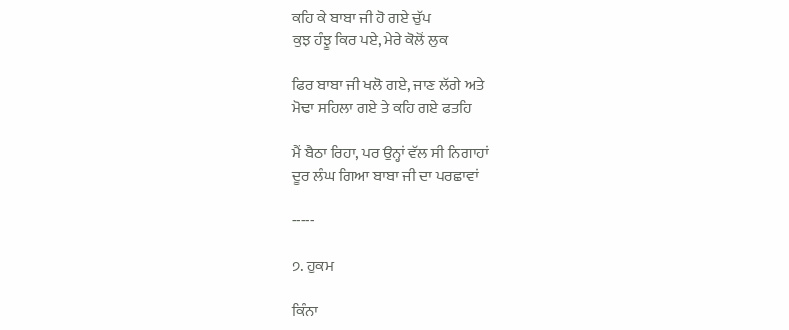ਕਹਿ ਕੇ ਬਾਬਾ ਜੀ ਹੋ ਗਏ ਚੁੱਪ
ਕੁਝ ਹੰਝੂ ਕਿਰ ਪਏ, ਮੇਰੇ ਕੋਲੋਂ ਲੁਕ

ਫਿਰ ਬਾਬਾ ਜੀ ਖਲੋ ਗਏ, ਜਾਣ ਲੱਗੇ ਅਤੇ
ਮੋਢਾ ਸਹਿਲਾ ਗਏ ਤੇ ਕਹਿ ਗਏ ਫਤਹਿ

ਮੈਂ ਬੈਠਾ ਰਿਹਾ, ਪਰ ਉਨ੍ਹਾਂ ਵੱਲ ਸੀ ਨਿਗਾਹਾਂ
ਦੂਰ ਲੰਘ ਗਿਆ ਬਾਬਾ ਜੀ ਦਾ ਪਰਛਾਵਾਂ

-----

੭. ਹੁਕਮ

ਕਿੰਨਾ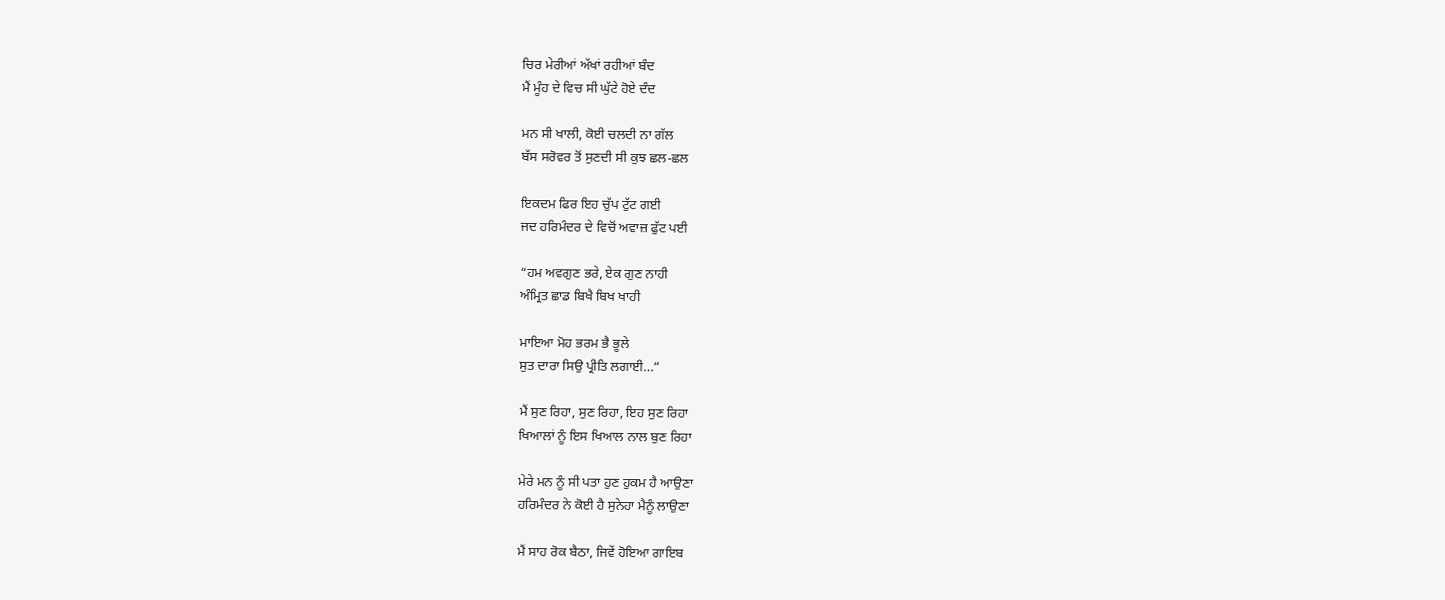ਚਿਰ ਮੇਰੀਆਂ ਅੱਖਾਂ ਰਹੀਆਂ ਬੰਦ
ਮੈਂ ਮੂੰਹ ਦੇ ਵਿਚ ਸੀ ਘੁੱਟੇ ਹੋਏ ਦੰਦ

ਮਨ ਸੀ ਖਾਲੀ, ਕੋਈ ਚਲਦੀ ਨਾ ਗੱਲ
ਬੱਸ ਸਰੋਵਰ ਤੋਂ ਸੁਣਦੀ ਸੀ ਕੁਝ ਛਲ-ਛਲ

ਇਕਦਮ ਫਿਰ ਇਹ ਚੁੱਪ ਟੁੱਟ ਗਈ
ਜਦ ਹਰਿਮੰਦਰ ਦੇ ਵਿਚੋਂ ਅਵਾਜ਼ ਫੁੱਟ ਪਈ

“ਹਮ ਅਵਗੁਣ ਭਰੇ, ਏਕ ਗੁਣ ਨਾਹੀ
ਅੰਮ੍ਰਿਤ ਛਾਡ ਬਿਖੈ ਬਿਖ ਖਾਹੀ

ਮਾਇਆ ਮੋਹ ਭਰਮ ਭੈ ਭੂਲੇ
ਸੁਤ ਦਾਰਾ ਸਿਉ ਪ੍ਰੀਤਿ ਲਗਾਈ…”

ਮੈਂ ਸੁਣ ਰਿਹਾ, ਸੁਣ ਰਿਹਾ, ਇਹ ਸੁਣ ਰਿਹਾ
ਖਿਆਲਾਂ ਨੂੰ ਇਸ ਖਿਆਲ ਨਾਲ ਬੁਣ ਰਿਹਾ

ਮੇਰੇ ਮਨ ਨੂੰ ਸੀ ਪਤਾ ਹੁਣ ਹੁਕਮ ਹੈ ਆਉਣਾ
ਹਰਿਮੰਦਰ ਨੇ ਕੋਈ ਹੈ ਸੁਨੇਹਾ ਮੈਨੂੰ ਲਾਉਣਾ

ਮੈਂ ਸਾਹ ਰੋਕ ਬੈਠਾ, ਜਿਵੇਂ ਹੋਇਆ ਗਾਇਬ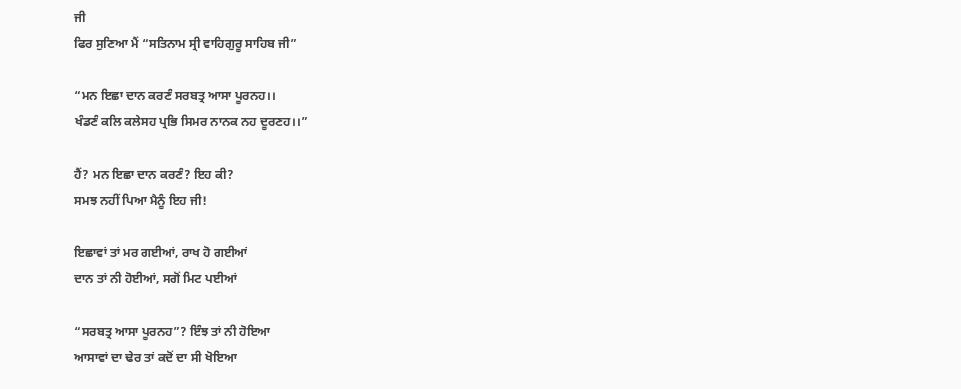ਜੀ
ਫਿਰ ਸੁਣਿਆ ਮੈਂ “ਸਤਿਨਾਮ ਸ੍ਰੀ ਵਾਹਿਗੁਰੂ ਸਾਹਿਬ ਜੀ”

“ਮਨ ਇਛਾ ਦਾਨ ਕਰਣੰ ਸਰਬਤ੍ਰ ਆਸਾ ਪੂਰਨਹ।।
ਖੰਡਣੰ ਕਲਿ ਕਲੇਸਹ ਪ੍ਰਭਿ ਸਿਮਰ ਨਾਨਕ ਨਹ ਦੂਰਣਹ।।”

ਹੈਂ? ਮਨ ਇਛਾ ਦਾਨ ਕਰਣੰ? ਇਹ ਕੀ?
ਸਮਝ ਨਹੀਂ ਪਿਆ ਮੈਨੂੰ ਇਹ ਜੀ!

ਇਛਾਵਾਂ ਤਾਂ ਮਰ ਗਈਆਂ, ਰਾਖ ਹੋ ਗਈਆਂ
ਦਾਨ ਤਾਂ ਨੀ ਹੋਈਆਂ, ਸਗੋਂ ਮਿਟ ਪਈਆਂ

“ਸਰਬਤ੍ਰ ਆਸਾ ਪੂਰਨਹ”? ਇੰਝ ਤਾਂ ਨੀ ਹੋਇਆ
ਆਸਾਵਾਂ ਦਾ ਢੇਰ ਤਾਂ ਕਦੋਂ ਦਾ ਸੀ ਖੋਇਆ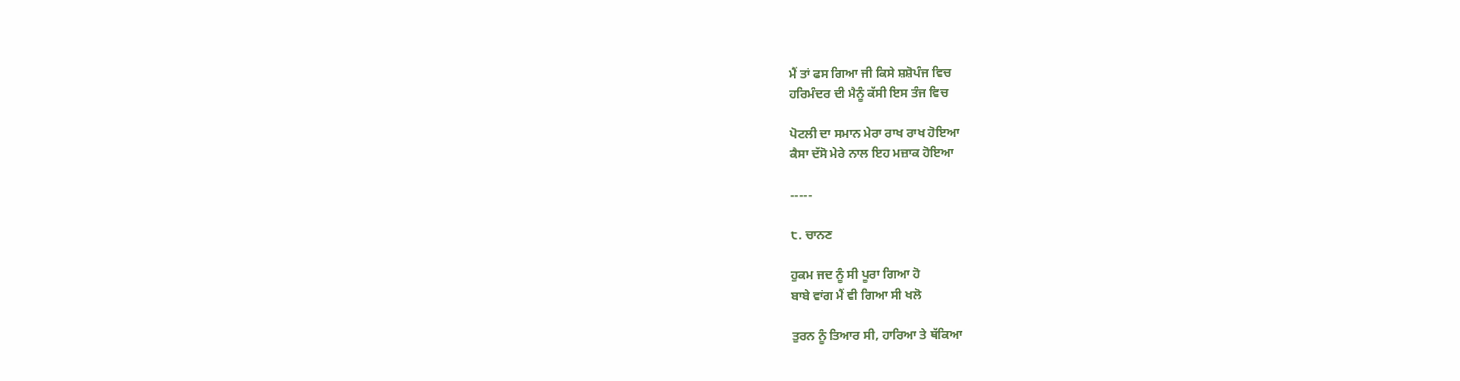ਮੈਂ ਤਾਂ ਫਸ ਗਿਆ ਜੀ ਕਿਸੇ ਸ਼ਸ਼ੋਪੰਜ ਵਿਚ
ਹਰਿਮੰਦਰ ਦੀ ਮੈਨੂੰ ਕੱਸੀ ਇਸ ਤੰਜ ਵਿਚ

ਪੋਟਲੀ ਦਾ ਸਮਾਨ ਮੇਰਾ ਰਾਖ ਰਾਖ ਹੋਇਆ
ਕੈਸਾ ਦੱਸੋ ਮੇਰੇ ਨਾਲ ਇਹ ਮਜ਼ਾਕ ਹੋਇਆ

-----

੮. ਚਾਨਣ

ਹੁਕਮ ਜਦ ਨੂੰ ਸੀ ਪੂਰਾ ਗਿਆ ਹੋ
ਬਾਬੇ ਵਾਂਗ ਮੈਂ ਵੀ ਗਿਆ ਸੀ ਖਲੋ

ਤੁਰਨ ਨੂੰ ਤਿਆਰ ਸੀ, ਹਾਰਿਆ ਤੇ ਥੱਕਿਆ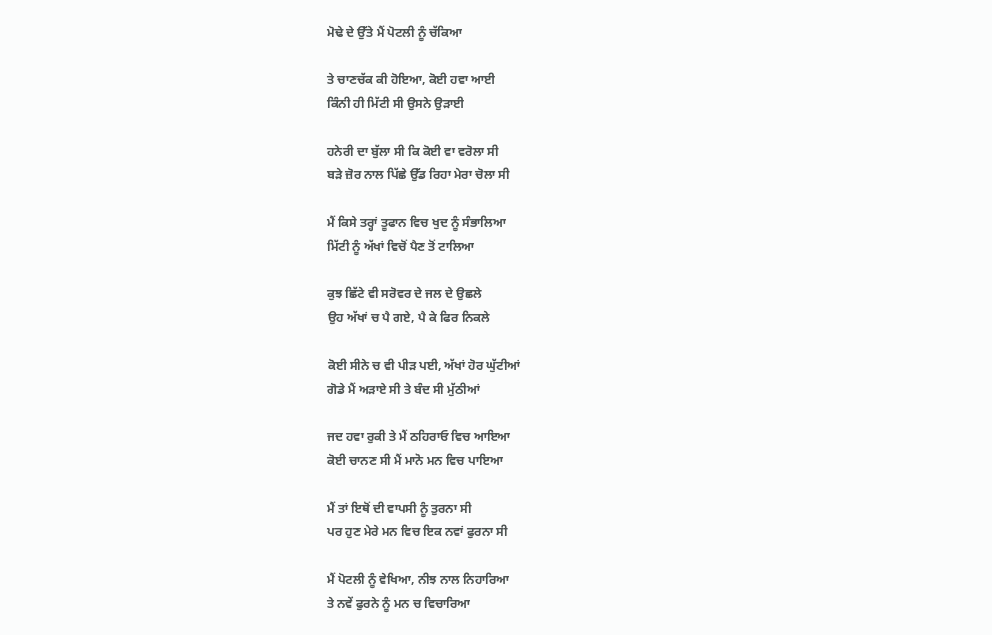ਮੋਢੇ ਦੇ ਉੱਤੇ ਮੈਂ ਪੋਟਲੀ ਨੂੰ ਚੱਕਿਆ

ਤੇ ਚਾਣਚੱਕ ਕੀ ਹੋਇਆ, ਕੋਈ ਹਵਾ ਆਈ
ਕਿੰਨੀ ਹੀ ਮਿੱਟੀ ਸੀ ਉਸਨੇ ਉੜਾਈ

ਹਨੇਰੀ ਦਾ ਬੁੱਲਾ ਸੀ ਕਿ ਕੋਈ ਵਾ ਵਰੋਲਾ ਸੀ
ਬੜੇ ਜ਼ੋਰ ਨਾਲ ਪਿੱਛੇ ਉੱਡ ਰਿਹਾ ਮੇਰਾ ਚੋਲਾ ਸੀ

ਮੈਂ ਕਿਸੇ ਤਰ੍ਹਾਂ ਤੂਫਾਨ ਵਿਚ ਖੁਦ ਨੂੰ ਸੰਭਾਲਿਆ
ਮਿੱਟੀ ਨੂੰ ਅੱਖਾਂ ਵਿਚੋਂ ਪੈਣ ਤੋਂ ਟਾਲਿਆ

ਕੁਝ ਛਿੱਟੇ ਵੀ ਸਰੋਵਰ ਦੇ ਜਲ ਦੇ ਉਛਲੇ
ਉਹ ਅੱਖਾਂ ਚ ਪੈ ਗਏ, ਪੈ ਕੇ ਫਿਰ ਨਿਕਲੇ

ਕੋਈ ਸੀਨੇ ਚ ਵੀ ਪੀੜ ਪਈ, ਅੱਖਾਂ ਹੋਰ ਘੁੱਟੀਆਂ
ਗੋਡੇ ਮੈਂ ਅੜਾਏ ਸੀ ਤੇ ਬੰਦ ਸੀ ਮੁੱਠੀਆਂ

ਜਦ ਹਵਾ ਰੁਕੀ ਤੇ ਮੈਂ ਠਹਿਰਾਓ ਵਿਚ ਆਇਆ
ਕੋਈ ਚਾਨਣ ਸੀ ਮੈਂ ਮਾਨੋ ਮਨ ਵਿਚ ਪਾਇਆ

ਮੈਂ ਤਾਂ ਇਥੋਂ ਦੀ ਵਾਪਸੀ ਨੂੰ ਤੁਰਨਾ ਸੀ
ਪਰ ਹੁਣ ਮੇਰੇ ਮਨ ਵਿਚ ਇਕ ਨਵਾਂ ਫੁਰਨਾ ਸੀ

ਮੈਂ ਪੋਟਲੀ ਨੂੰ ਵੇਖਿਆ, ਨੀਝ ਨਾਲ ਨਿਹਾਰਿਆ
ਤੇ ਨਵੇਂ ਫੁਰਨੇ ਨੂੰ ਮਨ ਚ ਵਿਚਾਰਿਆ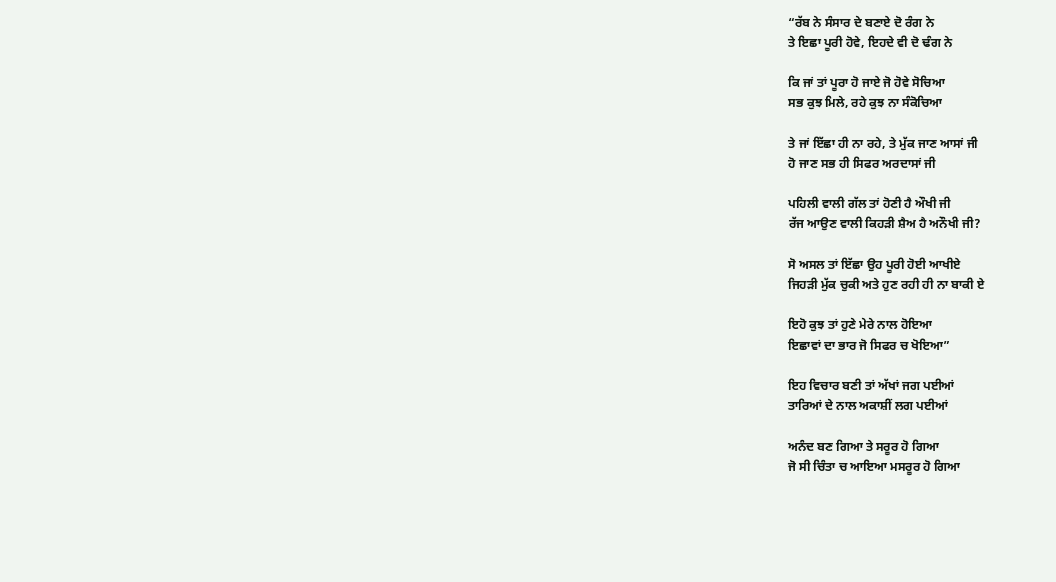“ਰੱਬ ਨੇ ਸੰਸਾਰ ਦੇ ਬਣਾਏ ਦੋ ਰੰਗ ਨੇ
ਤੇ ਇਛਾ ਪੂਰੀ ਹੋਵੇ, ਇਹਦੇ ਵੀ ਦੋ ਢੰਗ ਨੇ

ਕਿ ਜਾਂ ਤਾਂ ਪੂਰਾ ਹੋ ਜਾਏ ਜੋ ਹੋਵੇ ਸੋਚਿਆ
ਸਭ ਕੁਝ ਮਿਲੇ, ਰਹੇ ਕੁਝ ਨਾ ਸੰਕੋਚਿਆ

ਤੇ ਜਾਂ ਇੱਛਾ ਹੀ ਨਾ ਰਹੇ, ਤੇ ਮੁੱਕ ਜਾਣ ਆਸਾਂ ਜੀ
ਹੋ ਜਾਣ ਸਭ ਹੀ ਸਿਫਰ ਅਰਦਾਸਾਂ ਜੀ

ਪਹਿਲੀ ਵਾਲੀ ਗੱਲ ਤਾਂ ਹੋਣੀ ਹੈ ਔਖੀ ਜੀ
ਰੱਜ ਆਉਣ ਵਾਲੀ ਕਿਹੜੀ ਸ਼ੈਅ ਹੈ ਅਨੌਖੀ ਜੀ?

ਸੋ ਅਸਲ ਤਾਂ ਇੱਛਾ ਉਹ ਪੂਰੀ ਹੋਈ ਆਖੀਏ
ਜਿਹੜੀ ਮੁੱਕ ਚੁਕੀ ਅਤੇ ਹੁਣ ਰਹੀ ਹੀ ਨਾ ਬਾਕੀ ਏ

ਇਹੋ ਕੁਝ ਤਾਂ ਹੁਣੇ ਮੇਰੇ ਨਾਲ ਹੋਇਆ
ਇਛਾਵਾਂ ਦਾ ਭਾਰ ਜੋ ਸਿਫਰ ਚ ਖੋਇਆ”

ਇਹ ਵਿਚਾਰ ਬਣੀ ਤਾਂ ਅੱਖਾਂ ਜਗ ਪਈਆਂ
ਤਾਰਿਆਂ ਦੇ ਨਾਲ ਅਕਾਸ਼ੀਂ ਲਗ ਪਈਆਂ

ਅਨੰਦ ਬਣ ਗਿਆ ਤੇ ਸਰੂਰ ਹੋ ਗਿਆ
ਜੋ ਸੀ ਚਿੰਤਾ ਚ ਆਇਆ ਮਸਰੂਰ ਹੋ ਗਿਆ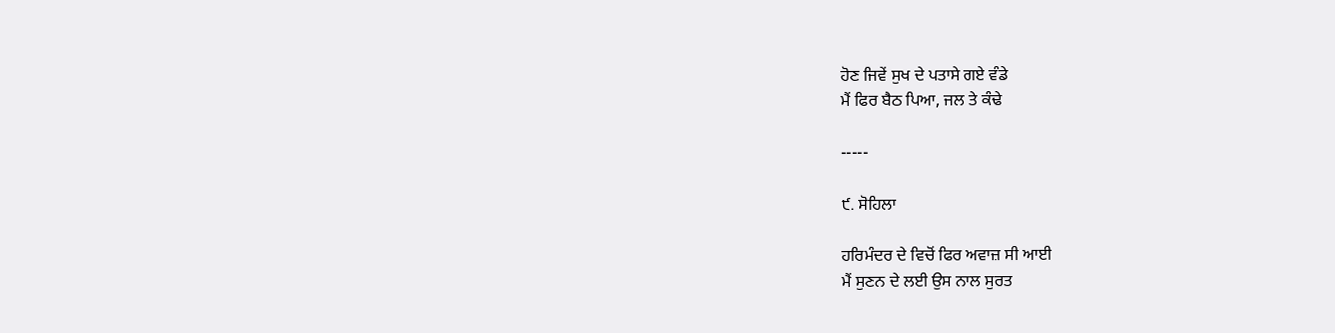ਹੋਣ ਜਿਵੇਂ ਸੁਖ ਦੇ ਪਤਾਸੇ ਗਏ ਵੰਡੇ
ਮੈਂ ਫਿਰ ਬੈਠ ਪਿਆ, ਜਲ ਤੇ ਕੰਢੇ

-----

੯. ਸੋਹਿਲਾ

ਹਰਿਮੰਦਰ ਦੇ ਵਿਚੋਂ ਫਿਰ ਅਵਾਜ਼ ਸੀ ਆਈ
ਮੈਂ ਸੁਣਨ ਦੇ ਲਈ ਉਸ ਨਾਲ ਸੁਰਤ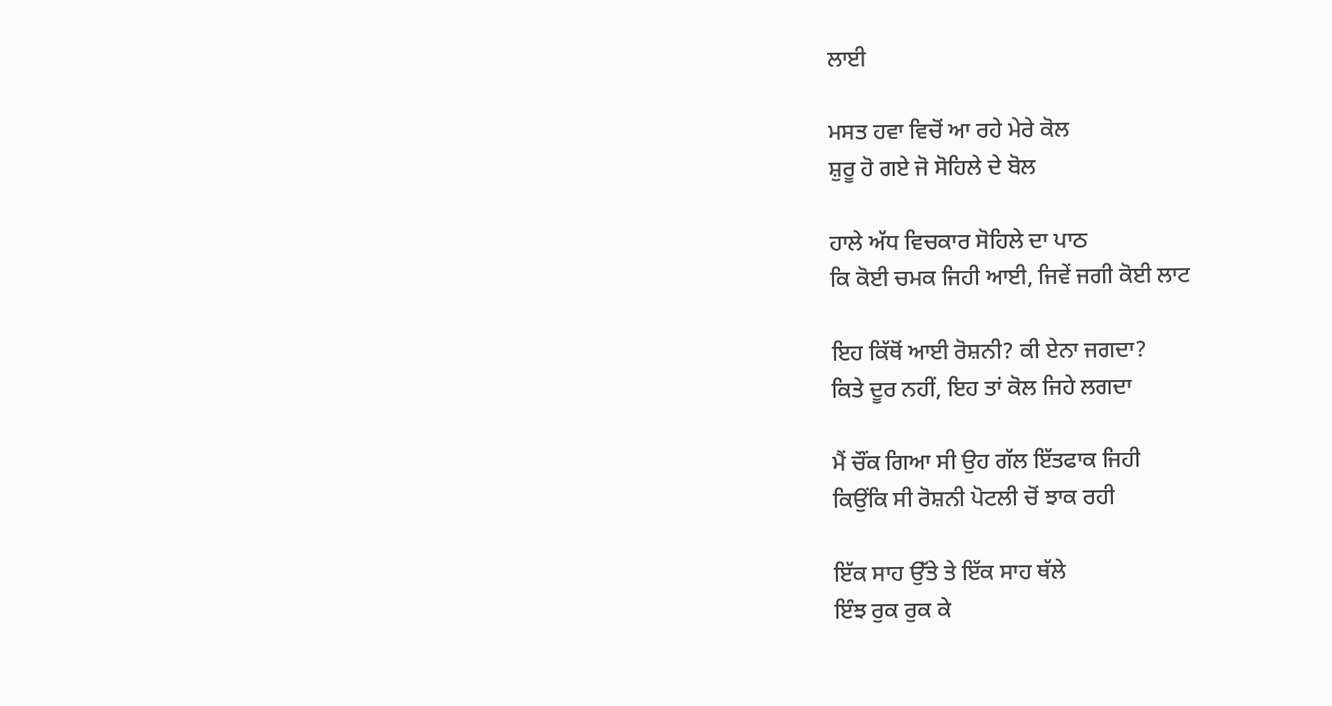ਲਾਈ

ਮਸਤ ਹਵਾ ਵਿਚੋਂ ਆ ਰਹੇ ਮੇਰੇ ਕੋਲ
ਸ਼ੁਰੂ ਹੋ ਗਏ ਜੋ ਸੋਹਿਲੇ ਦੇ ਬੋਲ

ਹਾਲੇ ਅੱਧ ਵਿਚਕਾਰ ਸੋਹਿਲੇ ਦਾ ਪਾਠ
ਕਿ ਕੋਈ ਚਮਕ ਜਿਹੀ ਆਈ, ਜਿਵੇਂ ਜਗੀ ਕੋਈ ਲਾਟ

ਇਹ ਕਿੱਥੋਂ ਆਈ ਰੋਸ਼ਨੀ? ਕੀ ਏਨਾ ਜਗਦਾ?
ਕਿਤੇ ਦੂਰ ਨਹੀਂ, ਇਹ ਤਾਂ ਕੋਲ ਜਿਹੇ ਲਗਦਾ

ਮੈਂ ਚੌਂਕ ਗਿਆ ਸੀ ਉਹ ਗੱਲ ਇੱਤਫਾਕ ਜਿਹੀ
ਕਿਉਂਕਿ ਸੀ ਰੋਸ਼ਨੀ ਪੋਟਲੀ ਚੋਂ ਝਾਕ ਰਹੀ

ਇੱਕ ਸਾਹ ਉੱਤੇ ਤੇ ਇੱਕ ਸਾਹ ਥੱਲੇ
ਇੰਝ ਰੁਕ ਰੁਕ ਕੇ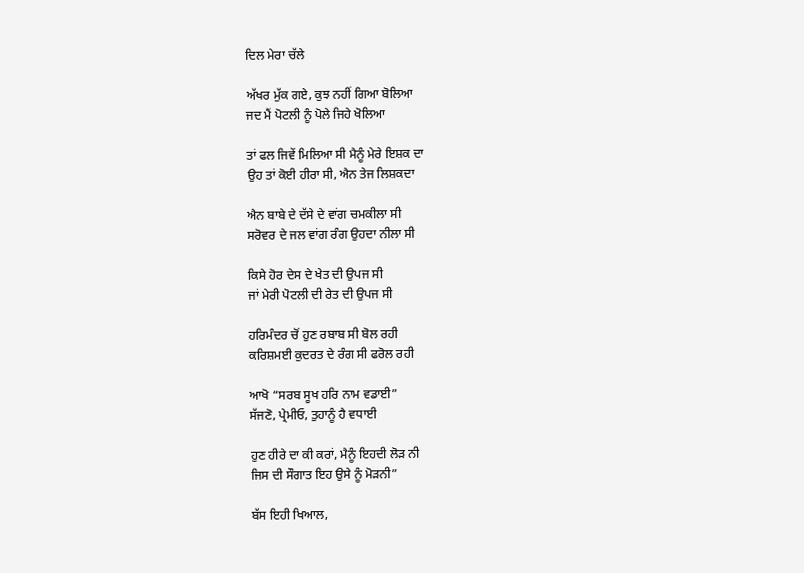ਦਿਲ ਮੇਰਾ ਚੱਲੇ

ਅੱਖਰ ਮੁੱਕ ਗਏ, ਕੁਝ ਨਹੀਂ ਗਿਆ ਬੋਲਿਆ
ਜਦ ਮੈਂ ਪੋਟਲੀ ਨੂੰ ਪੋਲੇ ਜਿਹੇ ਖੋਲਿਆ

ਤਾਂ ਫਲ ਜਿਵੇਂ ਮਿਲਿਆ ਸੀ ਮੈਨੂੰ ਮੇਰੇ ਇਸ਼ਕ ਦਾ
ਉਹ ਤਾਂ ਕੋਈ ਹੀਰਾ ਸੀ, ਐਨ ਤੇਜ ਲਿਸ਼ਕਦਾ

ਐਨ ਬਾਬੇ ਦੇ ਦੱਸੇ ਦੇ ਵਾਂਗ ਚਮਕੀਲਾ ਸੀ
ਸਰੋਵਰ ਦੇ ਜਲ ਵਾਂਗ ਰੰਗ ਉਹਦਾ ਨੀਲਾ ਸੀ

ਕਿਸੇ ਹੋਰ ਦੇਸ ਦੇ ਖੇਤ ਦੀ ਉਪਜ ਸੀ
ਜਾਂ ਮੇਰੀ ਪੋਟਲੀ ਦੀ ਰੇਤ ਦੀ ਉਪਜ ਸੀ

ਹਰਿਮੰਦਰ ਚੋਂ ਹੁਣ ਰਬਾਬ ਸੀ ਬੋਲ ਰਹੀ
ਕਰਿਸ਼ਮਈ ਕੁਦਰਤ ਦੇ ਰੰਗ ਸੀ ਫਰੋਲ ਰਹੀ

ਆਖੋ “ਸਰਬ ਸੂਖ ਹਰਿ ਨਾਮ ਵਡਾਈ”
ਸੱਜਣੋ, ਪ੍ਰੇਮੀਓ, ਤੁਹਾਨੂੰ ਹੈ ਵਧਾਈ

ਹੁਣ ਹੀਰੇ ਦਾ ਕੀ ਕਰਾਂ, ਮੈਨੂੰ ਇਹਦੀ ਲੋੜ ਨੀ
ਜਿਸ ਦੀ ਸੌਗਾਤ ਇਹ ਉਸੇ ਨੂੰ ਮੋੜਨੀ”

ਬੱਸ ਇਹੀ ਖਿਆਲ,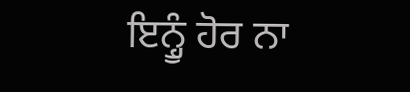ਇਨ੍ਹੂੰ ਹੋਰ ਨਾ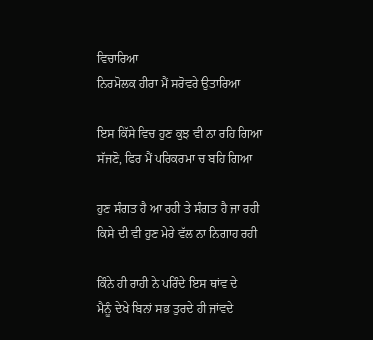ਵਿਚਾਰਿਆ
ਨਿਰਮੋਲਕ ਹੀਰਾ ਮੈਂ ਸਰੋਵਰੇ ਉਤਾਰਿਆ

ਇਸ ਕਿੱਸੇ ਵਿਚ ਹੁਣ ਕੁਝ ਵੀ ਨਾ ਰਹਿ ਗਿਆ
ਸੱਜਣੋ, ਫਿਰ ਮੈਂ ਪਰਿਕਰਮਾ ਚ ਬਹਿ ਗਿਆ

ਹੁਣ ਸੰਗਤ ਹੈ ਆ ਰਹੀ ਤੇ ਸੰਗਤ ਹੈ ਜਾ ਰਹੀ
ਕਿਸੇ ਦੀ ਵੀ ਹੁਣ ਮੇਰੇ ਵੱਲ ਨਾ ਨਿਗਾਹ ਰਹੀ

ਕਿੰਨੇ ਹੀ ਰਾਹੀ ਨੇ ਪਰਿੰਦੇ ਇਸ ਥਾਂਵ ਦੇ
ਮੈਨੂੰ ਦੇਖੇ ਬਿਨਾਂ ਸਭ ਤੁਰਦੇ ਹੀ ਜਾਂਵਦੇ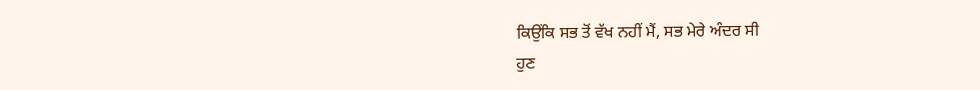ਕਿਉਂਕਿ ਸਭ ਤੋਂ ਵੱਖ ਨਹੀਂ ਮੈਂ, ਸਭ ਮੇਰੇ ਅੰਦਰ ਸੀ
ਹੁਣ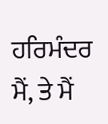ਹਰਿਮੰਦਰ ਮੈਂ, ਤੇ ਮੈਂ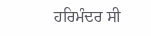ਹਰਿਮੰਦਰ ਸੀ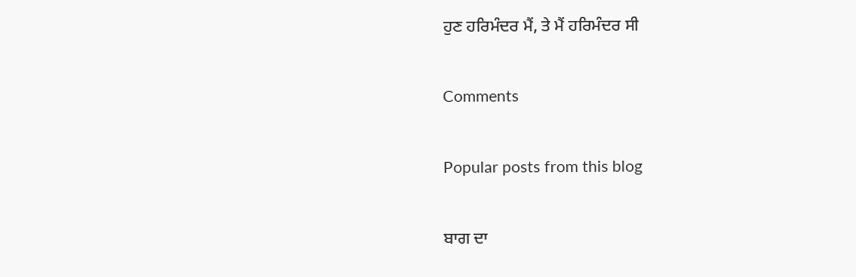ਹੁਣ ਹਰਿਮੰਦਰ ਮੈਂ, ਤੇ ਮੈਂ ਹਰਿਮੰਦਰ ਸੀ

Comments

Popular posts from this blog

ਬਾਗ ਦਾ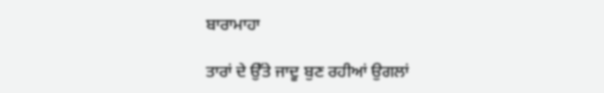ਬਾਰਾਮਾਹਾ

ਤਾਰਾਂ ਦੇ ਉੱਤੇ ਜਾਦੂ ਬੁਣ ਰਹੀਆਂ ਉਗਲਾਂ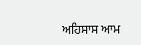ਅਹਿਸਾਸ ਆਮ